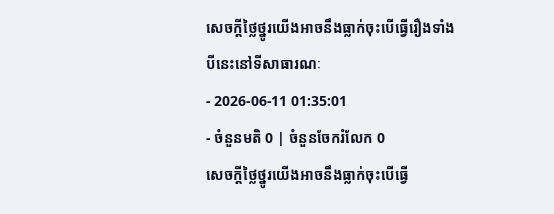សេចក្ដីថ្លៃថ្នូរយើងអាចនឹងធ្លាក់ចុះបើធ្វើរឿងទាំងបីនេះនៅទីសាធារណៈ
- 2026-06-11 01:35:01
- ចំនួនមតិ 0 | ចំនួនចែករំលែក 0
សេចក្ដីថ្លៃថ្នូរយើងអាចនឹងធ្លាក់ចុះបើធ្វើ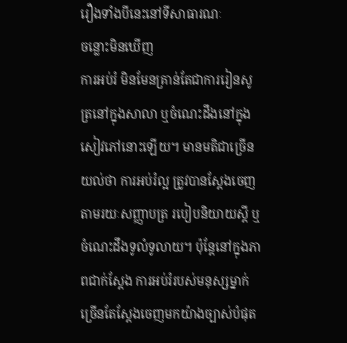រឿងទាំងបីនេះនៅទីសាធារណៈ
ចន្លោះមិនឃើញ
ការអប់រំ មិនមែនគ្រាន់តែជាការរៀនសូត្រនៅក្នុងសាលា ឬចំណេះដឹងនៅក្នុងសៀវភៅនោះឡើយ។ មានមតិជាច្រើនយល់ថា ការអប់រំល្អ ត្រូវបានស្តែងចេញតាមរយៈសញ្ញាបត្រ របៀបនិយាយស្តី ឬចំណេះដឹងទូលំទូលាយ។ ប៉ុន្តែនៅក្នុងភាពជាក់ស្តែង ការអប់រំរបស់មនុស្សម្នាក់ ច្រើនតែស្តែងចេញមកយ៉ាងច្បាស់បំផុត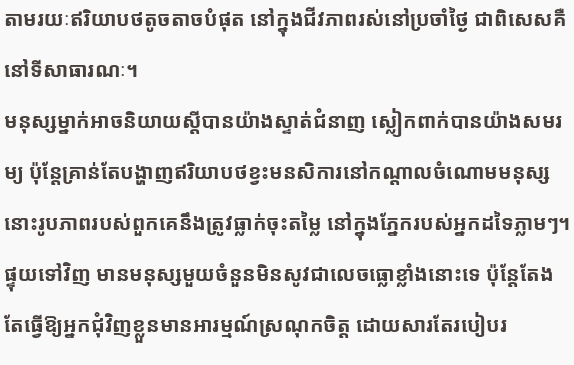តាមរយៈឥរិយាបថតូចតាចបំផុត នៅក្នុងជីវភាពរស់នៅប្រចាំថ្ងៃ ជាពិសេសគឺនៅទីសាធារណៈ។
មនុស្សម្នាក់អាចនិយាយស្តីបានយ៉ាងស្ទាត់ជំនាញ ស្លៀកពាក់បានយ៉ាងសមរម្យ ប៉ុន្តែគ្រាន់តែបង្ហាញឥរិយាបថខ្វះមនសិការនៅកណ្តាលចំណោមមនុស្ស នោះរូបភាពរបស់ពួកគេនឹងត្រូវធ្លាក់ចុះតម្លៃ នៅក្នុងភ្នែករបស់អ្នកដទៃភ្លាមៗ។ ផ្ទុយទៅវិញ មានមនុស្សមួយចំនួនមិនសូវជាលេចធ្លោខ្លាំងនោះទេ ប៉ុន្តែតែងតែធ្វើឱ្យអ្នកជុំវិញខ្លួនមានអារម្មណ៍ស្រណុកចិត្ត ដោយសារតែរបៀបរ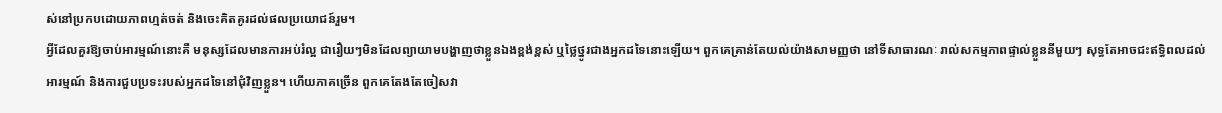ស់នៅប្រកបដោយភាពហ្មត់ចត់ និងចេះគិតគូរដល់ផលប្រយោជន៍រួម។
អ្វីដែលគួរឱ្យចាប់អារម្មណ៍នោះគឺ មនុស្សដែលមានការអប់រំល្អ ជារឿយៗមិនដែលព្យាយាមបង្ហាញថាខ្លួនឯងខ្ពង់ខ្ពស់ ឬថ្លៃថ្នូរជាងអ្នកដទៃនោះឡើយ។ ពួកគេគ្រាន់តែយល់យ៉ាងសាមញ្ញថា នៅទីសាធារណៈ រាល់សកម្មភាពផ្ទាល់ខ្លួននីមួយៗ សុទ្ធតែអាចជះឥទ្ធិពលដល់អារម្មណ៍ និងការជួបប្រទះរបស់អ្នកដទៃនៅជុំវិញខ្លួន។ ហើយភាគច្រើន ពួកគេតែងតែចៀសវា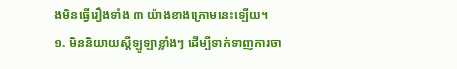ងមិនធ្វើរឿងទាំង ៣ យ៉ាងខាងក្រោមនេះឡើយ។
១. មិននិយាយស្តីឡូឡាខ្លាំងៗ ដើម្បីទាក់ទាញការចា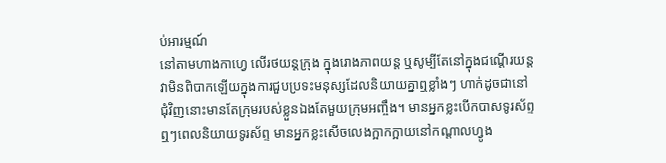ប់អារម្មណ៍
នៅតាមហាងកាហ្វេ លើរថយន្តក្រុង ក្នុងរោងភាពយន្ត ឬសូម្បីតែនៅក្នុងជណ្តើរយន្ត វាមិនពិបាកឡើយក្នុងការជួបប្រទះមនុស្សដែលនិយាយគ្នាឮខ្លាំងៗ ហាក់ដូចជានៅជុំវិញនោះមានតែក្រុមរបស់ខ្លួនឯងតែមួយក្រុមអញ្ចឹង។ មានអ្នកខ្លះបើកបាសទូរស័ព្ទឮៗពេលនិយាយទូរស័ព្ទ មានអ្នកខ្លះសើចលេងក្អាកក្អាយនៅកណ្តាលហ្វូង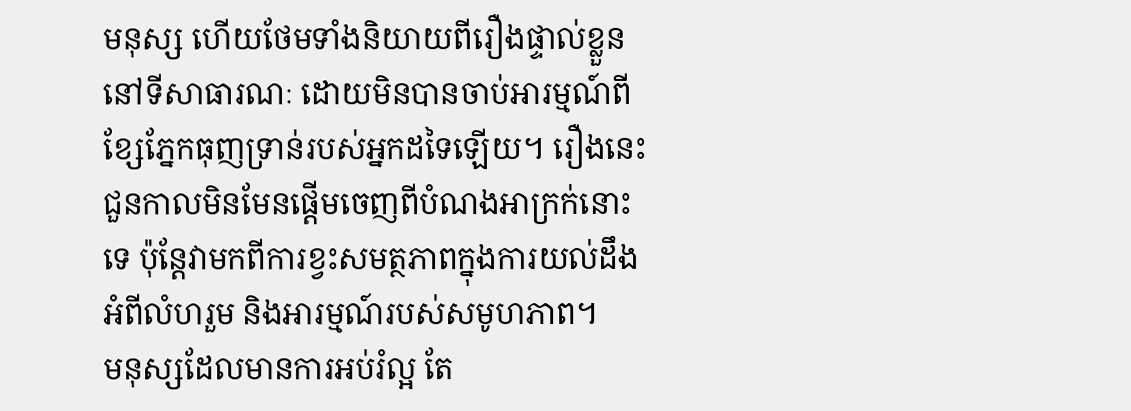មនុស្ស ហើយថែមទាំងនិយាយពីរឿងផ្ទាល់ខ្លួននៅទីសាធារណៈ ដោយមិនបានចាប់អារម្មណ៍ពីខ្សែភ្នែកធុញទ្រាន់របស់អ្នកដទៃឡើយ។ រឿងនេះ ជួនកាលមិនមែនផ្តើមចេញពីបំណងអាក្រក់នោះទេ ប៉ុន្តែវាមកពីការខ្វះសមត្ថភាពក្នុងការយល់ដឹងអំពីលំហរួម និងអារម្មណ៍របស់សមូហភាព។
មនុស្សដែលមានការអប់រំល្អ តែ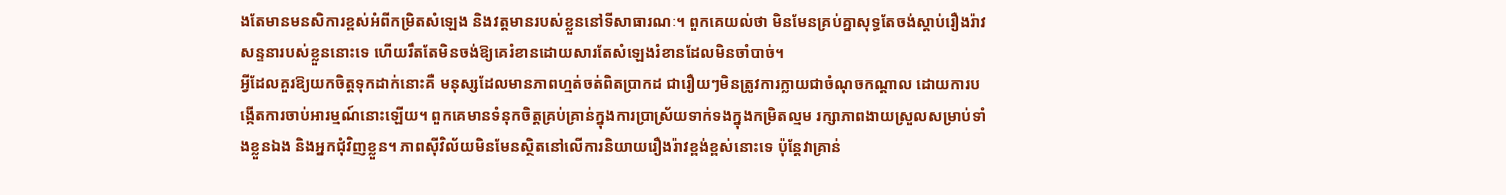ងតែមានមនសិការខ្ពស់អំពីកម្រិតសំឡេង និងវត្តមានរបស់ខ្លួននៅទីសាធារណៈ។ ពួកគេយល់ថា មិនមែនគ្រប់គ្នាសុទ្ធតែចង់ស្តាប់រឿងរ៉ាវសន្ទនារបស់ខ្លួននោះទេ ហើយរឹតតែមិនចង់ឱ្យគេរំខានដោយសារតែសំឡេងរំខានដែលមិនចាំបាច់។
អ្វីដែលគួរឱ្យយកចិត្តទុកដាក់នោះគឺ មនុស្សដែលមានភាពហ្មត់ចត់ពិតប្រាកដ ជារឿយៗមិនត្រូវការក្លាយជាចំណុចកណ្តាល ដោយការបង្កើតការចាប់អារម្មណ៍នោះឡើយ។ ពួកគេមានទំនុកចិត្តគ្រប់គ្រាន់ក្នុងការប្រាស្រ័យទាក់ទងក្នុងកម្រិតល្មម រក្សាភាពងាយស្រួលសម្រាប់ទាំងខ្លួនឯង និងអ្នកជុំវិញខ្លួន។ ភាពស៊ីវិល័យមិនមែនស្ថិតនៅលើការនិយាយរឿងរ៉ាវខ្ពង់ខ្ពស់នោះទេ ប៉ុន្តែវាគ្រាន់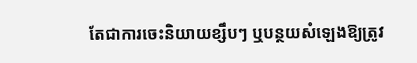តែជាការចេះនិយាយខ្សឹបៗ ឬបន្ថយសំឡេងឱ្យត្រូវ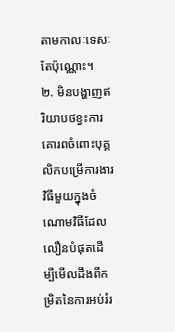តាមកាលៈទេសៈតែប៉ុណ្ណោះ។
២. មិនបង្ហាញឥរិយាបថខ្វះការគោរពចំពោះបុគ្គលិកបម្រើការងារ
វិធីមួយក្នុងចំណោមវិធីដែលលឿនបំផុតដើម្បីមើលដឹងពីកម្រិតនៃការអប់រំរ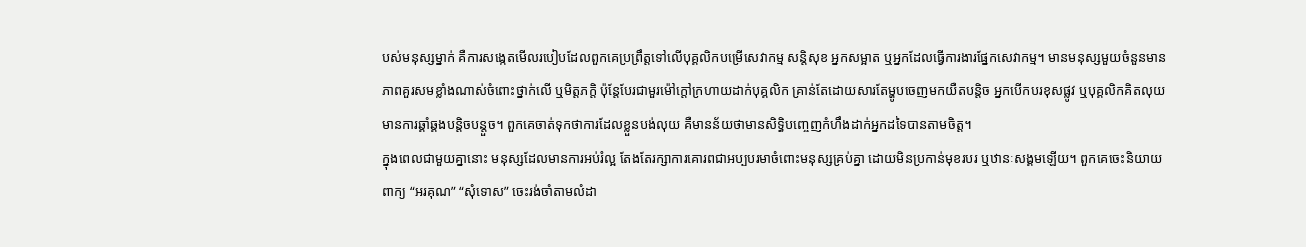បស់មនុស្សម្នាក់ គឺការសង្កេតមើលរបៀបដែលពួកគេប្រព្រឹត្តទៅលើបុគ្គលិកបម្រើសេវាកម្ម សន្តិសុខ អ្នកសម្អាត ឬអ្នកដែលធ្វើការងារផ្នែកសេវាកម្ម។ មានមនុស្សមួយចំនួនមានភាពគួរសមខ្លាំងណាស់ចំពោះថ្នាក់លើ ឬមិត្តភក្តិ ប៉ុន្តែបែរជាមួរម៉ៅក្តៅក្រហាយដាក់បុគ្គលិក គ្រាន់តែដោយសារតែម្ហូបចេញមកយឺតបន្តិច អ្នកបើកបរខុសផ្លូវ ឬបុគ្គលិកគិតលុយមានការឆ្គាំឆ្គងបន្តិចបន្តួច។ ពួកគេចាត់ទុកថាការដែលខ្លួនបង់លុយ គឺមានន័យថាមានសិទ្ធិបញ្ចេញកំហឹងដាក់អ្នកដទៃបានតាមចិត្ត។
ក្នុងពេលជាមួយគ្នានោះ មនុស្សដែលមានការអប់រំល្អ តែងតែរក្សាការគោរពជាអប្បបរមាចំពោះមនុស្សគ្រប់គ្នា ដោយមិនប្រកាន់មុខរបរ ឬឋានៈសង្គមឡើយ។ ពួកគេចេះនិយាយពាក្យ “អរគុណ” “សុំទោស” ចេះរង់ចាំតាមលំដា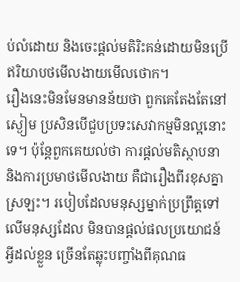ប់លំដោយ និងចេះផ្តល់មតិរិះគន់ដោយមិនប្រើឥរិយាបថមើលងាយមើលថោក។
រឿងនេះមិនមែនមានន័យថា ពួកគេតែងតែនៅស្ងៀម ប្រសិនបើជួបប្រទះសេវាកម្មមិនល្អនោះទេ។ ប៉ុន្តែពួកគេយល់ថា ការផ្តល់មតិស្ថាបនា និងការប្រមាថមើលងាយ គឺជារឿងពីរខុសគ្នាស្រឡះ។ របៀបដែលមនុស្សម្នាក់ប្រព្រឹត្តទៅលើមនុស្សដែល មិនបានផ្តល់ផលប្រយោជន៍អ្វីដល់ខ្លួន ច្រើនតែឆ្លុះបញ្ចាំងពីគុណធ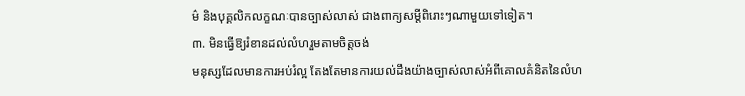ម៌ និងបុគ្គលិកលក្ខណៈបានច្បាស់លាស់ ជាងពាក្យសម្តីពិរោះៗណាមួយទៅទៀត។
៣. មិនធ្វើឱ្យរំខានដល់លំហរួមតាមចិត្តចង់
មនុស្សដែលមានការអប់រំល្អ តែងតែមានការយល់ដឹងយ៉ាងច្បាស់លាស់អំពីគោលគំនិតនៃលំហ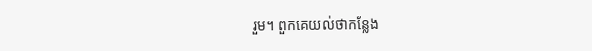រួម។ ពួកគេយល់ថាកន្លែង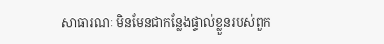សាធារណៈ មិនមែនជាកន្លែងផ្ទាល់ខ្លួនរបស់ពួក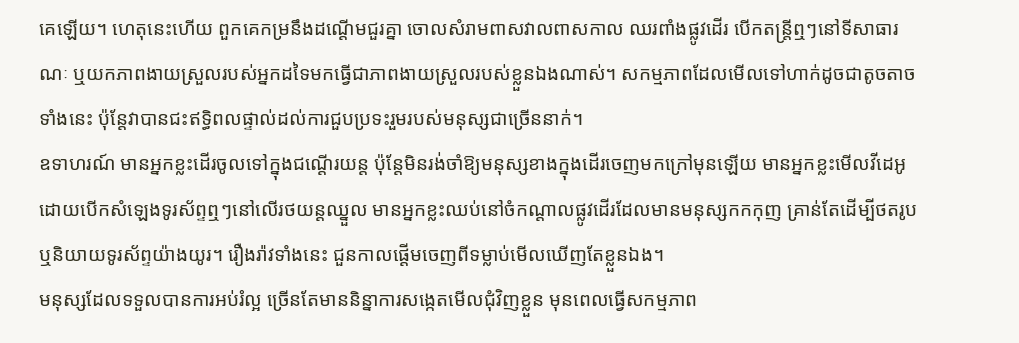គេឡើយ។ ហេតុនេះហើយ ពួកគេកម្រនឹងដណ្តើមជួរគ្នា ចោលសំរាមពាសវាលពាសកាល ឈរពាំងផ្លូវដើរ បើកតន្ត្រីឮៗនៅទីសាធារណៈ ឬយកភាពងាយស្រួលរបស់អ្នកដទៃមកធ្វើជាភាពងាយស្រួលរបស់ខ្លួនឯងណាស់។ សកម្មភាពដែលមើលទៅហាក់ដូចជាតូចតាចទាំងនេះ ប៉ុន្តែវាបានជះឥទ្ធិពលផ្ទាល់ដល់ការជួបប្រទះរួមរបស់មនុស្សជាច្រើននាក់។
ឧទាហរណ៍ មានអ្នកខ្លះដើរចូលទៅក្នុងជណ្តើរយន្ត ប៉ុន្តែមិនរង់ចាំឱ្យមនុស្សខាងក្នុងដើរចេញមកក្រៅមុនឡើយ មានអ្នកខ្លះមើលវីដេអូដោយបើកសំឡេងទូរស័ព្ទឮៗនៅលើរថយន្តឈ្នួល មានអ្នកខ្លះឈប់នៅចំកណ្តាលផ្លូវដើរដែលមានមនុស្សកកកុញ គ្រាន់តែដើម្បីថតរូប ឬនិយាយទូរស័ព្ទយ៉ាងយូរ។ រឿងរ៉ាវទាំងនេះ ជួនកាលផ្តើមចេញពីទម្លាប់មើលឃើញតែខ្លួនឯង។
មនុស្សដែលទទួលបានការអប់រំល្អ ច្រើនតែមាននិន្នាការសង្កេតមើលជុំវិញខ្លួន មុនពេលធ្វើសកម្មភាព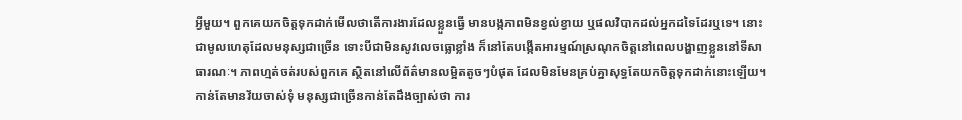អ្វីមួយ។ ពួកគេយកចិត្តទុកដាក់មើលថាតើការងារដែលខ្លួនធ្វើ មានបង្កភាពមិនខ្វល់ខ្វាយ ឬផលវិបាកដល់អ្នកដទៃដែរឬទេ។ នោះជាមូលហេតុដែលមនុស្សជាច្រើន ទោះបីជាមិនសូវលេចធ្លោខ្លាំង ក៏នៅតែបង្កើតអារម្មណ៍ស្រណុកចិត្តនៅពេលបង្ហាញខ្លួននៅទីសាធារណៈ។ ភាពហ្មត់ចត់របស់ពួកគេ ស្ថិតនៅលើព័ត៌មានលម្អិតតូចៗបំផុត ដែលមិនមែនគ្រប់គ្នាសុទ្ធតែយកចិត្តទុកដាក់នោះឡើយ។
កាន់តែមានវ័យចាស់ទុំ មនុស្សជាច្រើនកាន់តែដឹងច្បាស់ថា ការ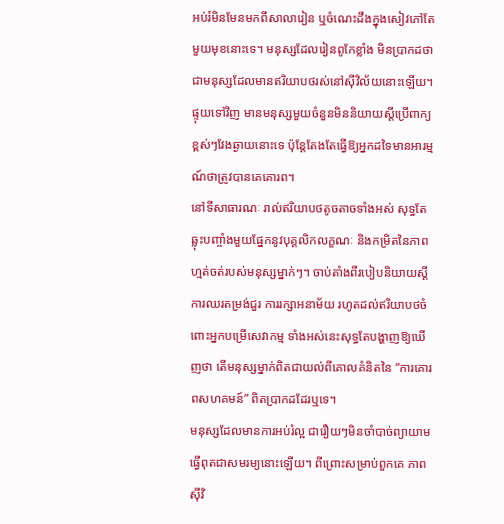អប់រំមិនមែនមកពីសាលារៀន ឬចំណេះដឹងក្នុងសៀវភៅតែមួយមុខនោះទេ។ មនុស្សដែលរៀនពូកែខ្លាំង មិនប្រាកដថាជាមនុស្សដែលមានឥរិយាបថរស់នៅស៊ីវិល័យនោះឡើយ។ ផ្ទុយទៅវិញ មានមនុស្សមួយចំនួនមិននិយាយស្តីប្រើពាក្យខ្ពស់ៗវែងឆ្ងាយនោះទេ ប៉ុន្តែតែងតែធ្វើឱ្យអ្នកដទៃមានអារម្មណ៍ថាត្រូវបានគេគោរព។
នៅទីសាធារណៈ រាល់ឥរិយាបថតូចតាចទាំងអស់ សុទ្ធតែឆ្លុះបញ្ចាំងមួយផ្នែកនូវបុគ្គលិកលក្ខណៈ និងកម្រិតនៃភាពហ្មត់ចត់របស់មនុស្សម្នាក់ៗ។ ចាប់តាំងពីរបៀបនិយាយស្តី ការឈរតម្រង់ជួរ ការរក្សាអនាម័យ រហូតដល់ឥរិយាបថចំពោះអ្នកបម្រើសេវាកម្ម ទាំងអស់នេះសុទ្ធតែបង្ហាញឱ្យឃើញថា តើមនុស្សម្នាក់ពិតជាយល់ពីគោលគំនិតនៃ “ការគោរពសហគមន៍” ពិតប្រាកដដែរឬទេ។
មនុស្សដែលមានការអប់រំល្អ ជារឿយៗមិនចាំបាច់ព្យាយាមធ្វើពុតជាសមរម្យនោះឡើយ។ ពីព្រោះសម្រាប់ពួកគេ ភាពស៊ីវិ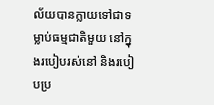ល័យបានក្លាយទៅជាទម្លាប់ធម្មជាតិមួយ នៅក្នុងរបៀបរស់នៅ និងរបៀបប្រ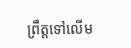ព្រឹត្តទៅលើម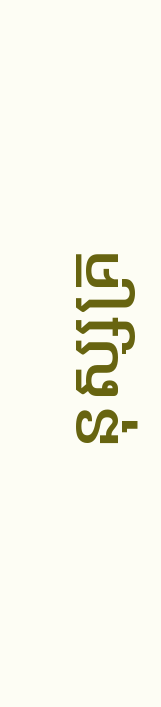នុស្សគ្រ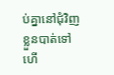ប់គ្នានៅជុំវិញខ្លួនបាត់ទៅហើ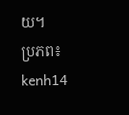យ។
ប្រភព៖ kenh14